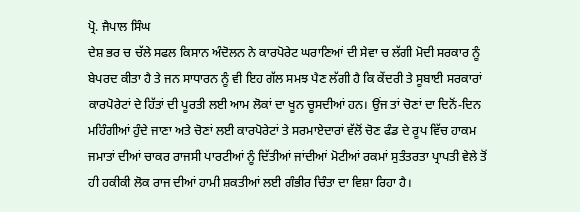ਪ੍ਰੋ. ਜੈਪਾਲ ਸਿੰਘ
ਦੇਸ਼ ਭਰ ਚ ਚੱਲੇ ਸਫਲ ਕਿਸਾਨ ਅੰਦੋਲਨ ਨੇ ਕਾਰਪੋਰੇਟ ਘਰਾਣਿਆਂ ਦੀ ਸੇਵਾ ਚ ਲੱਗੀ ਮੋਦੀ ਸਰਕਾਰ ਨੂੰ ਬੇਪਰਦ ਕੀਤਾ ਹੈ ਤੇ ਜਨ ਸਾਧਾਰਨ ਨੂੰ ਵੀ ਇਹ ਗੱਲ ਸਮਝ ਪੈਣ ਲੱਗੀ ਹੈ ਕਿ ਕੇਂਦਰੀ ਤੇ ਸੂਬਾਈ ਸਰਕਾਰਾਂ ਕਾਰਪੋਰੇਟਾਂ ਦੇ ਹਿੱਤਾਂ ਦੀ ਪੂਰਤੀ ਲਈ ਆਮ ਲੋਕਾਂ ਦਾ ਖੂਨ ਚੂਸਦੀਆਂ ਹਨ। ਉਂਜ ਤਾਂ ਚੋਣਾਂ ਦਾ ਦਿਨੋਂ-ਦਿਨ ਮਹਿੰਗੀਆਂ ਹੁੰਦੇ ਜਾਣਾ ਅਤੇ ਚੋਣਾਂ ਲਈ ਕਾਰਪੋਰੇਟਾਂ ਤੇ ਸਰਮਾਏਦਾਰਾਂ ਵੱਲੋਂ ਚੋਣ ਫੰਡ ਦੇ ਰੂਪ ਵਿੱਚ ਹਾਕਮ ਜਮਾਤਾਂ ਦੀਆਂ ਚਾਕਰ ਰਾਜਸੀ ਪਾਰਟੀਆਂ ਨੂੰ ਦਿੱਤੀਆਂ ਜਾਂਦੀਆਂ ਮੋਟੀਆਂ ਰਕਮਾਂ ਸੁਤੰਤਰਤਾ ਪ੍ਰਾਪਤੀ ਵੇਲੇ ਤੋਂ ਹੀ ਹਕੀਕੀ ਲੋਕ ਰਾਜ ਦੀਆਂ ਹਾਮੀ ਸ਼ਕਤੀਆਂ ਲਈ ਗੰਭੀਰ ਚਿੰਤਾ ਦਾ ਵਿਸ਼ਾ ਰਿਹਾ ਹੈ।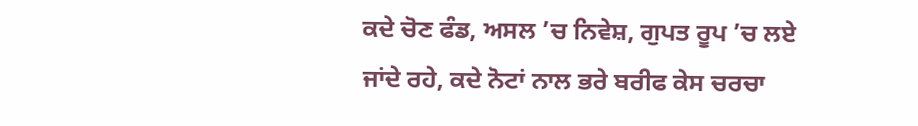ਕਦੇ ਚੋਣ ਫੰਡ, ਅਸਲ ’ਚ ਨਿਵੇਸ਼, ਗੁਪਤ ਰੂਪ ’ਚ ਲਏ ਜਾਂਦੇ ਰਹੇ, ਕਦੇ ਨੋਟਾਂ ਨਾਲ ਭਰੇ ਬਰੀਫ ਕੇਸ ਚਰਚਾ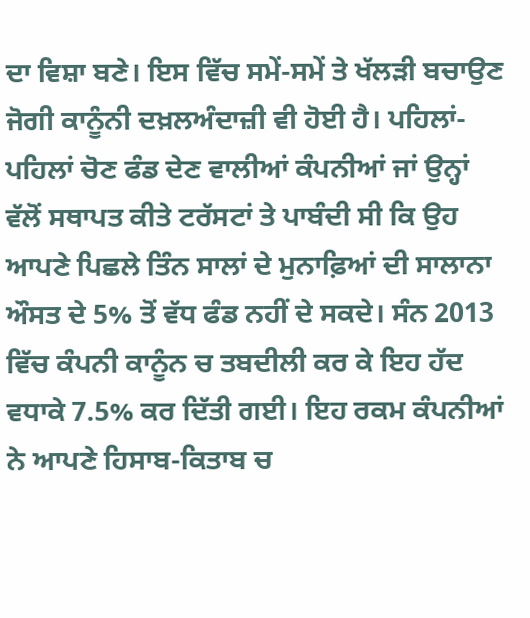ਦਾ ਵਿਸ਼ਾ ਬਣੇ। ਇਸ ਵਿੱਚ ਸਮੇਂ-ਸਮੇਂ ਤੇ ਖੱਲੜੀ ਬਚਾਉਣ ਜੋਗੀ ਕਾਨੂੰਨੀ ਦਖ਼ਲਅੰਦਾਜ਼ੀ ਵੀ ਹੋਈ ਹੈ। ਪਹਿਲਾਂ-ਪਹਿਲਾਂ ਚੋਣ ਫੰਡ ਦੇਣ ਵਾਲੀਆਂ ਕੰਪਨੀਆਂ ਜਾਂ ਉਨ੍ਹਾਂ ਵੱਲੋਂ ਸਥਾਪਤ ਕੀਤੇ ਟਰੱਸਟਾਂ ਤੇ ਪਾਬੰਦੀ ਸੀ ਕਿ ਉਹ ਆਪਣੇ ਪਿਛਲੇ ਤਿੰਨ ਸਾਲਾਂ ਦੇ ਮੁਨਾਫ਼ਿਆਂ ਦੀ ਸਾਲਾਨਾ ਔਸਤ ਦੇ 5% ਤੋਂ ਵੱਧ ਫੰਡ ਨਹੀਂ ਦੇ ਸਕਦੇ। ਸੰਨ 2013 ਵਿੱਚ ਕੰਪਨੀ ਕਾਨੂੰਨ ਚ ਤਬਦੀਲੀ ਕਰ ਕੇ ਇਹ ਹੱਦ ਵਧਾਕੇ 7.5% ਕਰ ਦਿੱਤੀ ਗਈ। ਇਹ ਰਕਮ ਕੰਪਨੀਆਂ ਨੇ ਆਪਣੇ ਹਿਸਾਬ-ਕਿਤਾਬ ਚ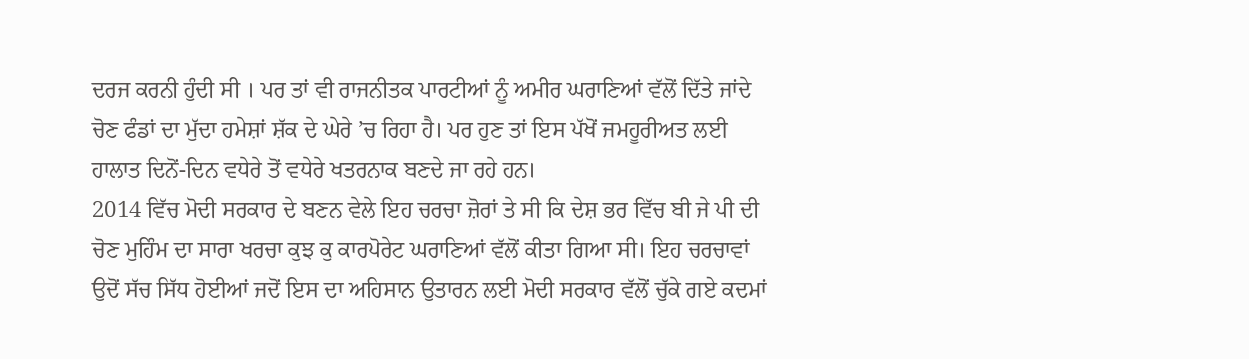ਦਰਜ ਕਰਨੀ ਹੁੰਦੀ ਸੀ । ਪਰ ਤਾਂ ਵੀ ਰਾਜਨੀਤਕ ਪਾਰਟੀਆਂ ਨੂੰ ਅਮੀਰ ਘਰਾਣਿਆਂ ਵੱਲੋਂ ਦਿੱਤੇ ਜਾਂਦੇ ਚੋਣ ਫੰਡਾਂ ਦਾ ਮੁੱਦਾ ਹਮੇਸ਼ਾਂ ਸ਼ੱਕ ਦੇ ਘੇਰੇ ’ਚ ਰਿਹਾ ਹੈ। ਪਰ ਹੁਣ ਤਾਂ ਇਸ ਪੱਖੋਂ ਜਮਹੂਰੀਅਤ ਲਈ ਹਾਲਾਤ ਦਿਨੋਂ-ਦਿਨ ਵਧੇਰੇ ਤੋਂ ਵਧੇਰੇ ਖਤਰਨਾਕ ਬਣਦੇ ਜਾ ਰਹੇ ਹਨ।
2014 ਵਿੱਚ ਮੋਦੀ ਸਰਕਾਰ ਦੇ ਬਣਨ ਵੇਲੇ ਇਹ ਚਰਚਾ ਜ਼ੋਰਾਂ ਤੇ ਸੀ ਕਿ ਦੇਸ਼ ਭਰ ਵਿੱਚ ਬੀ ਜੇ ਪੀ ਦੀ ਚੋਣ ਮੁਹਿੰਮ ਦਾ ਸਾਰਾ ਖਰਚਾ ਕੁਝ ਕੁ ਕਾਰਪੋਰੇਟ ਘਰਾਣਿਆਂ ਵੱਲੋਂ ਕੀਤਾ ਗਿਆ ਸੀ। ਇਹ ਚਰਚਾਵਾਂ ਉਦੋਂ ਸੱਚ ਸਿੱਧ ਹੋਈਆਂ ਜਦੋਂ ਇਸ ਦਾ ਅਹਿਸਾਨ ਉਤਾਰਨ ਲਈ ਮੋਦੀ ਸਰਕਾਰ ਵੱਲੋਂ ਚੁੱਕੇ ਗਏ ਕਦਮਾਂ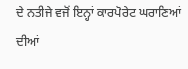ਦੇ ਨਤੀਜੇ ਵਜੋਂ ਇਨ੍ਹਾਂ ਕਾਰਪੋਰੇਟ ਘਰਾਣਿਆਂ ਦੀਆਂ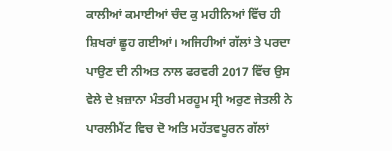ਕਾਲੀਆਂ ਕਮਾਈਆਂ ਚੰਦ ਕੁ ਮਹੀਨਿਆਂ ਵਿੱਚ ਹੀ ਸ਼ਿਖਰਾਂ ਛੂਹ ਗਈਆਂ। ਅਜਿਹੀਆਂ ਗੱਲਾਂ ਤੇ ਪਰਦਾ ਪਾਉਣ ਦੀ ਨੀਅਤ ਨਾਲ ਫਰਵਰੀ 2017 ਵਿੱਚ ਉਸ ਵੇਲੇ ਦੇ ਖ਼ਜ਼ਾਨਾ ਮੰਤਰੀ ਮਰਹੂਮ ਸ੍ਰੀ ਅਰੁਣ ਜੇਤਲੀ ਨੇ ਪਾਰਲੀਮੈਂਟ ਵਿਚ ਦੋ ਅਤਿ ਮਹੱਤਵਪੂਰਨ ਗੱਲਾਂ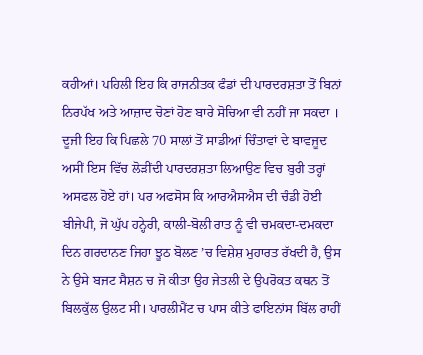ਕਹੀਆਂ। ਪਹਿਲੀ ਇਹ ਕਿ ਰਾਜਨੀਤਕ ਫੰਡਾਂ ਦੀ ਪਾਰਦਰਸ਼ਤਾ ਤੋਂ ਬਿਨਾਂ ਨਿਰਪੱਖ ਅਤੇ ਆਜ਼ਾਦ ਚੋਣਾਂ ਹੋਣ ਬਾਰੇ ਸੋਚਿਆ ਵੀ ਨਹੀਂ ਜਾ ਸਕਦਾ । ਦੂਜੀ ਇਹ ਕਿ ਪਿਛਲੇ 70 ਸਾਲਾਂ ਤੋਂ ਸਾਡੀਆਂ ਚਿੰਤਾਵਾਂ ਦੇ ਬਾਵਜੂਦ ਅਸੀਂ ਇਸ ਵਿੱਚ ਲੋੜੀਂਦੀ ਪਾਰਦਰਸ਼ਤਾ ਲਿਆਉਣ ਵਿਚ ਬੁਰੀ ਤਰ੍ਹਾਂ ਅਸਫਲ ਹੋਏ ਹਾਂ। ਪਰ ਅਫਸੋਸ ਕਿ ਆਰਐਸਐਸ ਦੀ ਚੰਡੀ ਹੋਈ ਬੀਜੇਪੀ, ਜੋ ਘੁੱਪ ਹਨ੍ਹੇਰੀ, ਕਾਲੀ-ਬੋਲੀ ਰਾਤ ਨੂੰ ਵੀ ਚਮਕਦਾ-ਦਮਕਦਾ ਦਿਨ ਗਰਦਾਨਣ ਜਿਹਾ ਝੂਠ ਬੋਲਣ ’ਚ ਵਿਸ਼ੇਸ਼ ਮੁਹਾਰਤ ਰੱਖਦੀ ਹੈ, ਉਸ ਨੇ ਉਸੇ ਬਜਟ ਸੈਸ਼ਨ ਚ ਜੋ ਕੀਤਾ ਉਹ ਜੇਤਲੀ ਦੇ ਉਪਰੋਕਤ ਕਥਨ ਤੋਂ ਬਿਲਕੁੱਲ ਉਲਟ ਸੀ। ਪਾਰਲੀਮੈਂਟ ਚ ਪਾਸ ਕੀਤੇ ਫਾਇਨਾਂਸ ਬਿੱਲ ਰਾਹੀਂ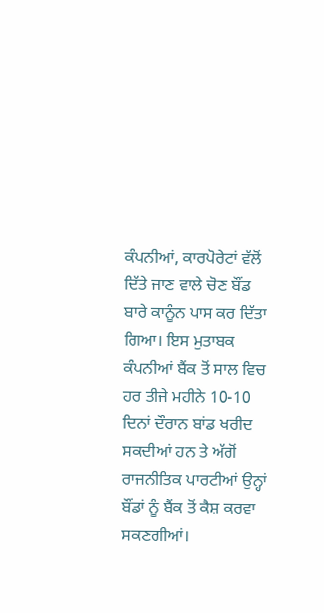ਕੰਪਨੀਆਂ, ਕਾਰਪੋਰੇਟਾਂ ਵੱਲੋਂ ਦਿੱਤੇ ਜਾਣ ਵਾਲੇ ਚੋਣ ਬੌਂਡ ਬਾਰੇ ਕਾਨੂੰਨ ਪਾਸ ਕਰ ਦਿੱਤਾ ਗਿਆ। ਇਸ ਮੁਤਾਬਕ ਕੰਪਨੀਆਂ ਬੈਂਕ ਤੋਂ ਸਾਲ ਵਿਚ ਹਰ ਤੀਜੇ ਮਹੀਨੇ 10-10 ਦਿਨਾਂ ਦੌਰਾਨ ਬਾਂਡ ਖਰੀਦ ਸਕਦੀਆਂ ਹਨ ਤੇ ਅੱਗੋਂ ਰਾਜਨੀਤਿਕ ਪਾਰਟੀਆਂ ਉਨ੍ਹਾਂ ਬੌਂਡਾਂ ਨੂੰ ਬੈਂਕ ਤੋਂ ਕੈਸ਼ ਕਰਵਾ ਸਕਣਗੀਆਂ।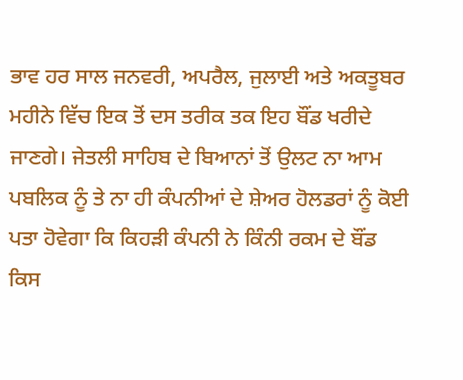ਭਾਵ ਹਰ ਸਾਲ ਜਨਵਰੀ, ਅਪਰੈਲ, ਜੁਲਾਈ ਅਤੇ ਅਕਤੂਬਰ ਮਹੀਨੇ ਵਿੱਚ ਇਕ ਤੋਂ ਦਸ ਤਰੀਕ ਤਕ ਇਹ ਬੌਂਡ ਖਰੀਦੇ ਜਾਣਗੇ। ਜੇਤਲੀ ਸਾਹਿਬ ਦੇ ਬਿਆਨਾਂ ਤੋਂ ਉਲਟ ਨਾ ਆਮ ਪਬਲਿਕ ਨੂੰ ਤੇ ਨਾ ਹੀ ਕੰਪਨੀਆਂ ਦੇ ਸ਼ੇਅਰ ਹੋਲਡਰਾਂ ਨੂੰ ਕੋਈ ਪਤਾ ਹੋਵੇਗਾ ਕਿ ਕਿਹੜੀ ਕੰਪਨੀ ਨੇ ਕਿੰਨੀ ਰਕਮ ਦੇ ਬੌਂਡ ਕਿਸ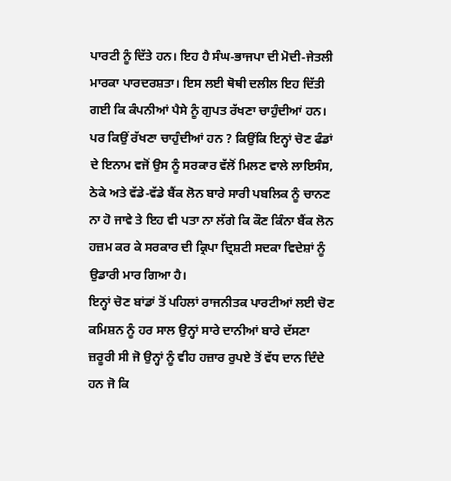ਪਾਰਟੀ ਨੂੰ ਦਿੱਤੇ ਹਨ। ਇਹ ਹੈ ਸੰਘ-ਭਾਜਪਾ ਦੀ ਮੋਦੀ-ਜੇਤਲੀ ਮਾਰਕਾ ਪਾਰਦਰਸ਼ਤਾ। ਇਸ ਲਈ ਥੋਥੀ ਦਲੀਲ ਇਹ ਦਿੱਤੀ ਗਈ ਕਿ ਕੰਪਨੀਆਂ ਪੈਸੇ ਨੂੰ ਗੁਪਤ ਰੱਖਣਾ ਚਾਹੁੰਦੀਆਂ ਹਨ। ਪਰ ਕਿਉਂ ਰੱਖਣਾ ਚਾਹੁੰਦੀਆਂ ਹਨ ? ਕਿਉਂਕਿ ਇਨ੍ਹਾਂ ਚੋਣ ਫੰਡਾਂ ਦੇ ਇਨਾਮ ਵਜੋਂ ਉਸ ਨੂੰ ਸਰਕਾਰ ਵੱਲੋਂ ਮਿਲਣ ਵਾਲੇ ਲਾਇਸੰਸ, ਠੇਕੇ ਅਤੇ ਵੱਡੇ-ਵੱਡੇ ਬੈਂਕ ਲੋਨ ਬਾਰੇ ਸਾਰੀ ਪਬਲਿਕ ਨੂੰ ਚਾਨਣ ਨਾ ਹੋ ਜਾਵੇ ਤੇ ਇਹ ਵੀ ਪਤਾ ਨਾ ਲੱਗੇ ਕਿ ਕੌਣ ਕਿੰਨਾ ਬੈਂਕ ਲੋਨ ਹਜ਼ਮ ਕਰ ਕੇ ਸਰਕਾਰ ਦੀ ਕ੍ਰਿਪਾ ਦ੍ਰਿਸ਼ਟੀ ਸਦਕਾ ਵਿਦੇਸ਼ਾਂ ਨੂੰ ਉਡਾਰੀ ਮਾਰ ਗਿਆ ਹੈ।
ਇਨ੍ਹਾਂ ਚੋਣ ਬਾਂਡਾਂ ਤੋਂ ਪਹਿਲਾਂ ਰਾਜਨੀਤਕ ਪਾਰਟੀਆਂ ਲਈ ਚੋਣ ਕਮਿਸ਼ਨ ਨੂੰ ਹਰ ਸਾਲ ਉਨ੍ਹਾਂ ਸਾਰੇ ਦਾਨੀਆਂ ਬਾਰੇ ਦੱਸਣਾ ਜ਼ਰੂਰੀ ਸੀ ਜੋ ਉਨ੍ਹਾਂ ਨੂੰ ਵੀਹ ਹਜ਼ਾਰ ਰੁਪਏ ਤੋਂ ਵੱਧ ਦਾਨ ਦਿੰਦੇ ਹਨ ਜੋ ਕਿ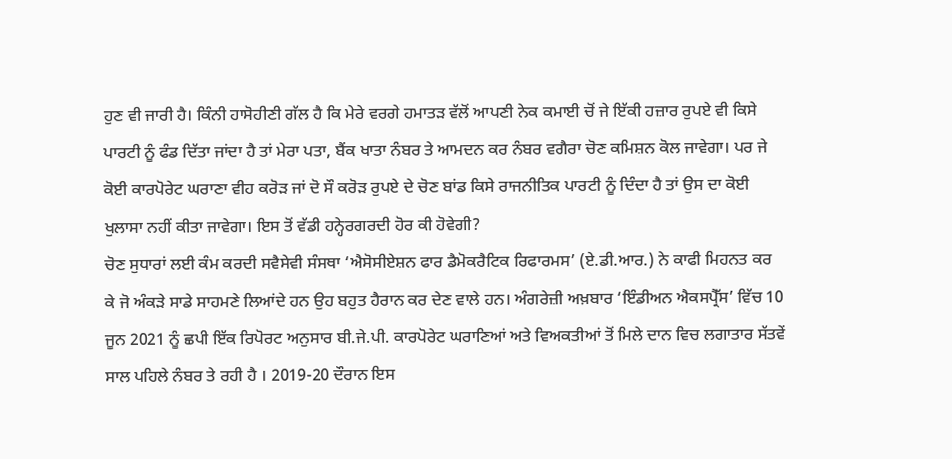ਹੁਣ ਵੀ ਜਾਰੀ ਹੈ। ਕਿੰਨੀ ਹਾਸੋਹੀਣੀ ਗੱਲ ਹੈ ਕਿ ਮੇਰੇ ਵਰਗੇ ਹਮਾਤੜ ਵੱਲੋਂ ਆਪਣੀ ਨੇਕ ਕਮਾਈ ਚੋਂ ਜੇ ਇੱਕੀ ਹਜ਼ਾਰ ਰੁਪਏ ਵੀ ਕਿਸੇ ਪਾਰਟੀ ਨੂੰ ਫੰਡ ਦਿੱਤਾ ਜਾਂਦਾ ਹੈ ਤਾਂ ਮੇਰਾ ਪਤਾ, ਬੈਂਕ ਖਾਤਾ ਨੰਬਰ ਤੇ ਆਮਦਨ ਕਰ ਨੰਬਰ ਵਗੈਰਾ ਚੋਣ ਕਮਿਸ਼ਨ ਕੋਲ ਜਾਵੇਗਾ। ਪਰ ਜੇ ਕੋਈ ਕਾਰਪੋਰੇਟ ਘਰਾਣਾ ਵੀਹ ਕਰੋੜ ਜਾਂ ਦੋ ਸੌ ਕਰੋੜ ਰੁਪਏ ਦੇ ਚੋਣ ਬਾਂਡ ਕਿਸੇ ਰਾਜਨੀਤਿਕ ਪਾਰਟੀ ਨੂੰ ਦਿੰਦਾ ਹੈ ਤਾਂ ਉਸ ਦਾ ਕੋਈ ਖੁਲਾਸਾ ਨਹੀਂ ਕੀਤਾ ਜਾਵੇਗਾ। ਇਸ ਤੋਂ ਵੱਡੀ ਹਨ੍ਹੇਰਗਰਦੀ ਹੋਰ ਕੀ ਹੋਵੇਗੀ?
ਚੋਣ ਸੁਧਾਰਾਂ ਲਈ ਕੰਮ ਕਰਦੀ ਸਵੈਸੇਵੀ ਸੰਸਥਾ ‘ਐਸੋਸੀਏਸ਼ਨ ਫਾਰ ਡੈਮੋਕਰੈਟਿਕ ਰਿਫਾਰਮਸ’ (ਏ.ਡੀ.ਆਰ.) ਨੇ ਕਾਫੀ ਮਿਹਨਤ ਕਰ ਕੇ ਜੋ ਅੰਕੜੇ ਸਾਡੇ ਸਾਹਮਣੇ ਲਿਆਂਦੇ ਹਨ ਉਹ ਬਹੁਤ ਹੈਰਾਨ ਕਰ ਦੇਣ ਵਾਲੇ ਹਨ। ਅੰਗਰੇਜ਼ੀ ਅਖ਼ਬਾਰ ‘ਇੰਡੀਅਨ ਐਕਸਪ੍ਰੈੱਸ’ ਵਿੱਚ 10 ਜੂਨ 2021 ਨੂੰ ਛਪੀ ਇੱਕ ਰਿਪੋਰਟ ਅਨੁਸਾਰ ਬੀ.ਜੇ.ਪੀ. ਕਾਰਪੋਰੇਟ ਘਰਾਣਿਆਂ ਅਤੇ ਵਿਅਕਤੀਆਂ ਤੋਂ ਮਿਲੇ ਦਾਨ ਵਿਚ ਲਗਾਤਾਰ ਸੱਤਵੇਂ ਸਾਲ ਪਹਿਲੇ ਨੰਬਰ ਤੇ ਰਹੀ ਹੈ । 2019-20 ਦੌਰਾਨ ਇਸ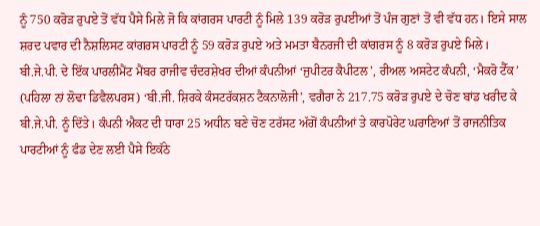ਨੂੰ 750 ਕਰੋੜ ਰੁਪਏ ਤੋਂ ਵੱਧ ਪੈਸੇ ਮਿਲੇ ਜੋ ਕਿ ਕਾਂਗਰਸ ਪਾਰਟੀ ਨੂੰ ਮਿਲੇ 139 ਕਰੋੜ ਰੁਪਈਆਂ ਤੋਂ ਪੰਜ ਗੁਣਾਂ ਤੋਂ ਵੀ ਵੱਧ ਹਨ। ਇਸੇ ਸਾਲ ਸ਼ਰਦ ਪਵਾਰ ਦੀ ਨੈਸ਼ਲਿਸਟ ਕਾਂਗਰਸ ਪਾਰਟੀ ਨੂੰ 59 ਕਰੋੜ ਰੁਪਏ ਅਤੇ ਮਮਤਾ ਬੈਨਰਜੀ ਦੀ ਕਾਂਗਰਸ ਨੂੰ 8 ਕਰੋੜ ਰੁਪਏ ਮਿਲੇ। ਬੀ.ਜੇ.ਪੀ. ਦੇ ਇੱਕ ਪਾਰਲੀਮੈਂਟ ਮੈਂਬਰ ਰਾਜੀਵ ਚੰਦਰਸ਼ੇਖਰ ਦੀਆਂ ਕੰਪਨੀਆਂ ‘ਜੁਪੀਟਰ ਕੈਪੀਟਲ’, ਰੀਅਲ ਅਸਟੇਟ ਕੰਪਨੀ, ‘ਮੈਕਰੋ ਟੈੱਕ’ (ਪਹਿਲਾ ਨਾਂ ਲੋਢਾ ਡਿਵੈਲਪਰਸ) ‘ਬੀ.ਜੀ. ਸ਼ਿਰਕੇ ਕੰਸਟਰੱਕਸ਼ਨ ਟੈਕਨਾਲੋਜੀ’, ਵਗੈਰਾ ਨੇ 217.75 ਕਰੋੜ ਰੁਪਏ ਦੇ ਚੋਣ ਬਾਂਡ ਖਰੀਦ ਕੇ ਬੀ.ਜੇ.ਪੀ. ਨੂੰ ਦਿੱਤੇ। ਕੰਪਨੀ ਐਕਟ ਦੀ ਧਾਰਾ 25 ਅਧੀਨ ਬਣੇ ਚੋਣ ਟਰੱਸਟ ਅੱਗੋਂ ਕੰਪਨੀਆਂ ਤੇ ਕਾਰਪੋਰੇਟ ਘਰਾਣਿਆਂ ਤੋਂ ਰਾਜਨੀਤਿਕ ਪਾਰਟੀਆਂ ਨੂੰ ਫੰਡ ਦੇਣ ਲਈ ਪੈਸੇ ਇਕੱਠੇ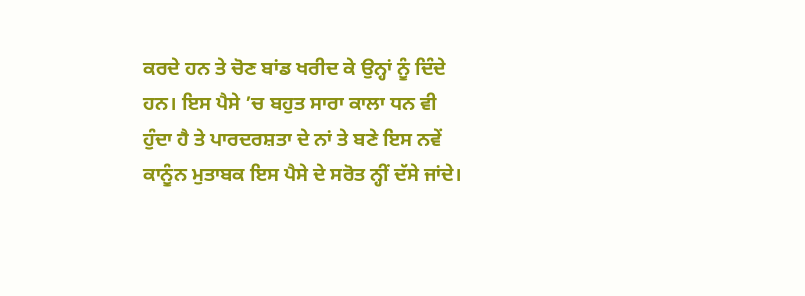ਕਰਦੇ ਹਨ ਤੇ ਚੋਣ ਬਾਂਡ ਖਰੀਦ ਕੇ ਉਨ੍ਹਾਂ ਨੂੰ ਦਿੰਦੇ ਹਨ। ਇਸ ਪੈਸੇ ’ਚ ਬਹੁਤ ਸਾਰਾ ਕਾਲਾ ਧਨ ਵੀ ਹੁੰਦਾ ਹੈ ਤੇ ਪਾਰਦਰਸ਼ਤਾ ਦੇ ਨਾਂ ਤੇ ਬਣੇ ਇਸ ਨਵੇਂ ਕਾਨੂੰਨ ਮੁਤਾਬਕ ਇਸ ਪੈਸੇ ਦੇ ਸਰੋਤ ਨ੍ਹੀਂ ਦੱਸੇ ਜਾਂਦੇ।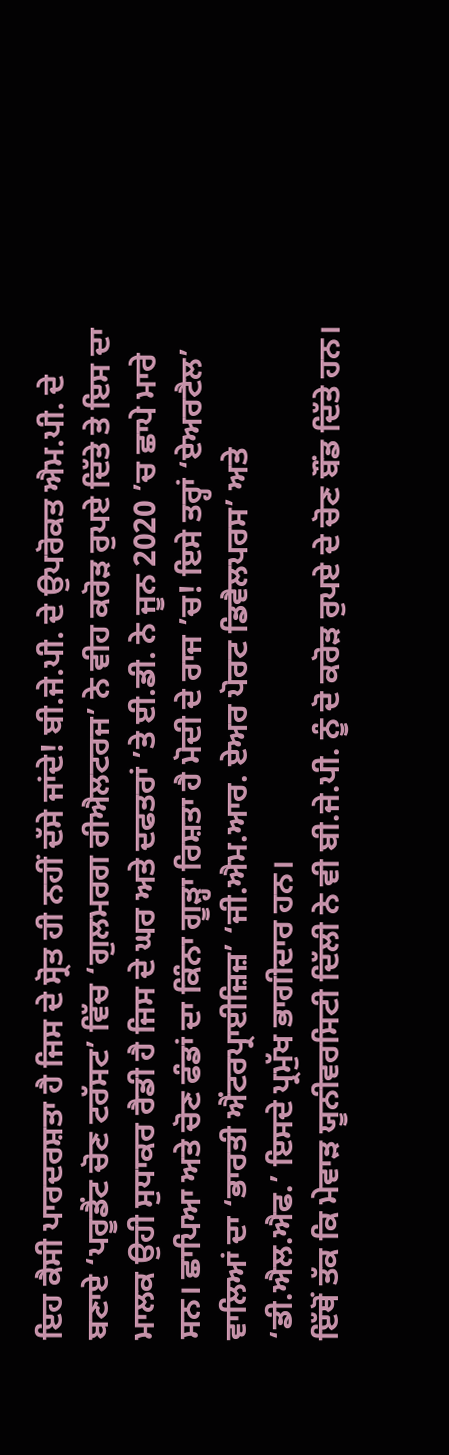ਇਹ ਕੈਸੀ ਪਾਰਦਰਸ਼ਤਾ ਹੈ ਜਿਸ ਦੇ ਸ੍ਰੋਤ ਹੀ ਨਹੀਂ ਦੱਸੇ ਜਾਂਦੇ! ਬੀ.ਜੇ.ਪੀ. ਦੇ ਉਪਰੋਕਤ ਐਮ.ਪੀ. ਦੇ ਬਣਾਏ ‘ਪਰੂਡੈਂਟ ਚੋਣ ਟਰੱਸਟ’ ਵਿੱਚ ‘ਗੁਲਮਰਗ ਰੀਐਲਟਰਜ’ ਨੇ ਵੀਹ ਕਰੋੜ ਰੁਪਏ ਦਿੱਤੇ ਤੇ ਇਸ ਦਾ ਮਾਲਕ ਉਹੀ ਸੁਧਾਕਰ ਰੈਡੀ ਹੈ ਜਿਸ ਦੇ ਘਰ ਅਤੇ ਦਫਤਰਾਂ ’ਤੇ ਈ.ਡੀ. ਨੇ ਜੂਨ 2020 ’ਚ ਛਾਪੇ ਮਾਰੇ ਸਨ। ਛਾਪਿਆ ਅਤੇ ਚੋਣ ਫੰਡਾਂ ਦਾ ਕਿੰਨਾ ਗੂੜ੍ਹਾ ਰਿਸ਼ਤਾ ਹੈ ਮੋਦੀ ਦੇ ਰਾਜ ’ਚ! ਇਸੇ ਤਰ੍ਹਾਂ ‘ਏਅਰਟੈਲ’ ਵਾਲਿਆਂ ਦਾ ‘ਭਾਰਤੀ ਐਂਟਰਪ੍ਰਾਈਜ਼ਿਜ਼’ ‘ਜੀ.ਐਮ.ਆਰ. ਏਅਰ ਪੋਰਟ ਡਿਵੈਲਪਰਸ’ ਅਤੇ ‘ਡੀ.ਐਲ.ਐਫ.’ ਇਸਦੇ ਪ੍ਰਮੁੱਖ ਭਾਗੀਦਾਰ ਹਨ।
ਇੱਥੋਂ ਤੱਕ ਕਿ ਮੇਵਾੜ ਯੂਨੀਵਰਸਿਟੀ ਦਿੱਲੀ ਨੇ ਵੀ ਬੀ.ਜੇ.ਪੀ. ਨੂੰ ਦੋ ਕਰੋੜ ਰੁਪਏ ਦੇ ਚੋਣ ਬੌਂਡ ਦਿੱਤੇ ਹਨ।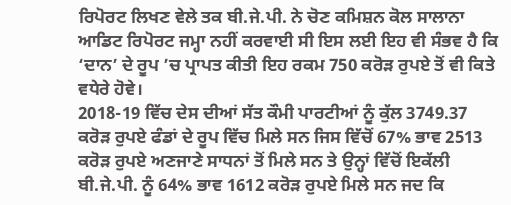ਰਿਪੋਰਟ ਲਿਖਣ ਵੇਲੇ ਤਕ ਬੀ.ਜੇ.ਪੀ. ਨੇ ਚੋਣ ਕਮਿਸ਼ਨ ਕੋਲ ਸਾਲਾਨਾ ਆਡਿਟ ਰਿਪੋਰਟ ਜਮ੍ਹਾ ਨਹੀਂ ਕਰਵਾਈ ਸੀ ਇਸ ਲਈ ਇਹ ਵੀ ਸੰਭਵ ਹੈ ਕਿ ‘ਦਾਨ’ ਦੇ ਰੂਪ ’ਚ ਪ੍ਰਾਪਤ ਕੀਤੀ ਇਹ ਰਕਮ 750 ਕਰੋੜ ਰੁਪਏ ਤੋਂ ਵੀ ਕਿਤੇ ਵਧੇਰੇ ਹੋਵੇ।
2018-19 ਵਿੱਚ ਦੇਸ ਦੀਆਂ ਸੱਤ ਕੌਮੀ ਪਾਰਟੀਆਂ ਨੂੰ ਕੁੱਲ 3749.37 ਕਰੋੜ ਰੁਪਏ ਫੰਡਾਂ ਦੇ ਰੂਪ ਵਿੱਚ ਮਿਲੇ ਸਨ ਜਿਸ ਵਿੱਚੋਂ 67% ਭਾਵ 2513 ਕਰੋੜ ਰੁਪਏ ਅਣਜਾਣੇ ਸਾਧਨਾਂ ਤੋਂ ਮਿਲੇ ਸਨ ਤੇ ਉਨ੍ਹਾਂ ਵਿੱਚੋਂ ਇਕੱਲੀ ਬੀ.ਜੇ.ਪੀ. ਨੂੰ 64% ਭਾਵ 1612 ਕਰੋੜ ਰੁਪਏ ਮਿਲੇ ਸਨ ਜਦ ਕਿ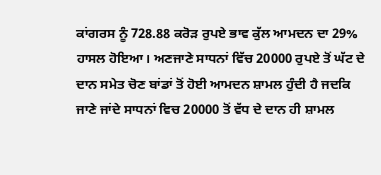ਕਾਂਗਰਸ ਨੂੰ 728.88 ਕਰੋੜ ਰੁਪਏ ਭਾਵ ਕੁੱਲ ਆਮਦਨ ਦਾ 29% ਹਾਸਲ ਹੋਇਆ। ਅਣਜਾਣੇ ਸਾਧਨਾਂ ਵਿੱਚ 20000 ਰੁਪਏ ਤੋਂ ਘੱਟ ਦੇ ਦਾਨ ਸਮੇਤ ਚੋਣ ਬਾਂਡਾਂ ਤੋਂ ਹੋਈ ਆਮਦਨ ਸ਼ਾਮਲ ਹੁੰਦੀ ਹੈ ਜਦਕਿ ਜਾਣੇ ਜਾਂਦੇ ਸਾਧਨਾਂ ਵਿਚ 20000 ਤੋਂ ਵੱਧ ਦੇ ਦਾਨ ਹੀ ਸ਼ਾਮਲ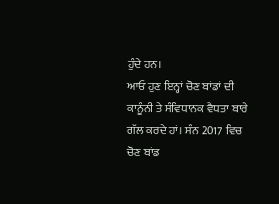ਹੁੰਦੇ ਹਨ।
ਆਓ ਹੁਣ ਇਨ੍ਹਾਂ ਚੋਣ ਬਾਂਡਾਂ ਦੀ ਕਾਨੂੰਨੀ ਤੇ ਸੰਵਿਧਾਨਕ ਵੈਧਤਾ ਬਾਰੇ ਗੱਲ ਕਰਦੇ ਹਾਂ। ਸੰਨ 2017 ਵਿਚ ਚੋਣ ਬਾਂਡ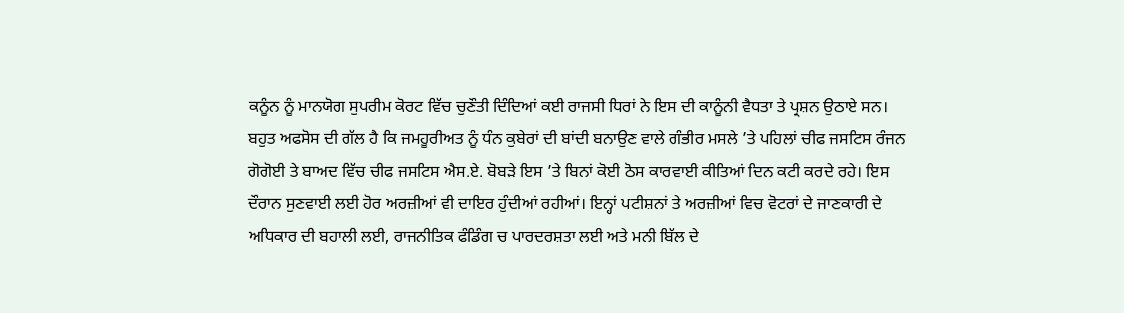ਕਨੂੰਨ ਨੂੰ ਮਾਨਯੋਗ ਸੁਪਰੀਮ ਕੋਰਟ ਵਿੱਚ ਚੁਣੌਤੀ ਦਿੰਦਿਆਂ ਕਈ ਰਾਜਸੀ ਧਿਰਾਂ ਨੇ ਇਸ ਦੀ ਕਾਨੂੰਨੀ ਵੈਧਤਾ ਤੇ ਪ੍ਰਸ਼ਨ ਉਠਾਏ ਸਨ। ਬਹੁਤ ਅਫਸੋਸ ਦੀ ਗੱਲ ਹੈ ਕਿ ਜਮਹੂਰੀਅਤ ਨੂੰ ਧੰਨ ਕੁਬੇਰਾਂ ਦੀ ਬਾਂਦੀ ਬਨਾਉਣ ਵਾਲੇ ਗੰਭੀਰ ਮਸਲੇ ’ਤੇ ਪਹਿਲਾਂ ਚੀਫ ਜਸਟਿਸ ਰੰਜਨ ਗੋਗੋਈ ਤੇ ਬਾਅਦ ਵਿੱਚ ਚੀਫ ਜਸਟਿਸ ਐਸ.ਏ. ਬੋਬੜੇ ਇਸ ’ਤੇ ਬਿਨਾਂ ਕੋਈ ਠੋਸ ਕਾਰਵਾਈ ਕੀਤਿਆਂ ਦਿਨ ਕਟੀ ਕਰਦੇ ਰਹੇ। ਇਸ ਦੌਰਾਨ ਸੁਣਵਾਈ ਲਈ ਹੋਰ ਅਰਜ਼ੀਆਂ ਵੀ ਦਾਇਰ ਹੁੰਦੀਆਂ ਰਹੀਆਂ। ਇਨ੍ਹਾਂ ਪਟੀਸ਼ਨਾਂ ਤੇ ਅਰਜ਼ੀਆਂ ਵਿਚ ਵੋਟਰਾਂ ਦੇ ਜਾਣਕਾਰੀ ਦੇ ਅਧਿਕਾਰ ਦੀ ਬਹਾਲੀ ਲਈ, ਰਾਜਨੀਤਿਕ ਫੰਡਿੰਗ ਚ ਪਾਰਦਰਸ਼ਤਾ ਲਈ ਅਤੇ ਮਨੀ ਬਿੱਲ ਦੇ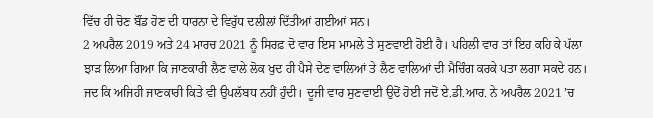ਵਿੱਚ ਹੀ ਚੋਣ ਬੌਂਡ ਹੋਣ ਦੀ ਧਾਰਨਾ ਦੇ ਵਿਰੁੱਧ ਦਲੀਲਾਂ ਦਿੱਤੀਆਂ ਗਈਆਂ ਸਨ।
2 ਅਪਰੈਲ 2019 ਅਤੇ 24 ਮਾਰਚ 2021 ਨੂੰ ਸਿਰਫ਼ ਦੋ ਵਾਰ ਇਸ ਮਾਮਲੇ ਤੇ ਸੁਣਵਾਈ ਹੋਈ ਹੈ। ਪਹਿਲੀ ਵਾਰ ਤਾਂ ਇਹ ਕਹਿ ਕੇ ਪੱਲਾ ਝਾੜ ਲਿਆ ਗਿਆ ਕਿ ਜਾਣਕਾਰੀ ਲੈਣ ਵਾਲੇ ਲੋਕ ਖੁਦ ਹੀ ਪੈਸੇ ਦੇਣ ਵਾਲਿਆਂ ਤੇ ਲੈਣ ਵਾਲਿਆਂ ਦੀ ਮੈਚਿੰਗ ਕਰਕੇ ਪਤਾ ਲਗਾ ਸਕਦੇ ਹਨ। ਜਦ ਕਿ ਅਜਿਹੀ ਜਾਣਕਾਰੀ ਕਿਤੇ ਵੀ ਉਪਲੱਬਧ ਨਹੀਂ ਹੁੰਦੀ। ਦੂਜੀ ਵਾਰ ਸੁਣਵਾਈ ਉਦੋਂ ਹੋਈ ਜਦੋਂ ਏ.ਡੀ.ਆਰ. ਨੇ ਅਪਰੈਲ 2021 ’ਚ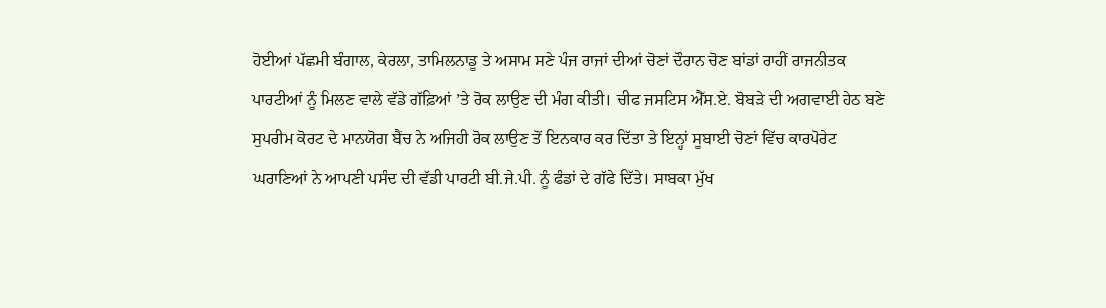ਹੋਈਆਂ ਪੱਛਮੀ ਬੰਗਾਲ, ਕੇਰਲਾ, ਤਾਮਿਲਨਾਡੂ ਤੇ ਅਸਾਮ ਸਣੇ ਪੰਜ ਰਾਜਾਂ ਦੀਆਂ ਚੋਣਾਂ ਦੌਰਾਨ ਚੋਣ ਬਾਂਡਾਂ ਰਾਹੀਂ ਰਾਜਨੀਤਕ ਪਾਰਟੀਆਂ ਨੂੰ ਮਿਲਣ ਵਾਲੇ ਵੱਡੇ ਗੱਫ਼ਿਆਂ ’ਤੇ ਰੋਕ ਲਾਉਣ ਦੀ ਮੰਗ ਕੀਤੀ। ਚੀਫ ਜਸਟਿਸ ਐੱਸ.ਏ. ਬੋਬੜੇ ਦੀ ਅਗਵਾਈ ਹੇਠ ਬਣੇ ਸੁਪਰੀਮ ਕੋਰਟ ਦੇ ਮਾਨਯੋਗ ਬੈਂਚ ਨੇ ਅਜਿਹੀ ਰੋਕ ਲਾਉਣ ਤੋਂ ਇਨਕਾਰ ਕਰ ਦਿੱਤਾ ਤੇ ਇਨ੍ਹਾਂ ਸੂਬਾਈ ਚੋਣਾਂ ਵਿੱਚ ਕਾਰਪੋਰੇਟ ਘਰਾਣਿਆਂ ਨੇ ਆਪਣੀ ਪਸੰਦ ਦੀ ਵੱਡੀ ਪਾਰਟੀ ਬੀ.ਜੇ.ਪੀ. ਨੂੰ ਫੰਡਾਂ ਦੇ ਗੱਫੇ ਦਿੱਤੇ। ਸਾਬਕਾ ਮੁੱਖ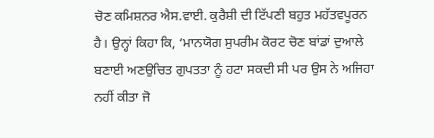ਚੋਣ ਕਮਿਸ਼ਨਰ ਐਸ.ਵਾਈ. ਕੁਰੈਸ਼ੀ ਦੀ ਟਿੱਪਣੀ ਬਹੁਤ ਮਹੱਤਵਪੂਰਨ ਹੈ। ਉਨ੍ਹਾਂ ਕਿਹਾ ਕਿ, ‘ਮਾਨਯੋਗ ਸੁਪਰੀਮ ਕੋਰਟ ਚੋਣ ਬਾਂਡਾਂ ਦੁਆਲੇ ਬਣਾਈ ਅਣਉਚਿਤ ਗੁਪਤਤਾ ਨੂੰ ਹਟਾ ਸਕਦੀ ਸੀ ਪਰ ਉਸ ਨੇ ਅਜਿਹਾ ਨਹੀਂ ਕੀਤਾ ਜੋ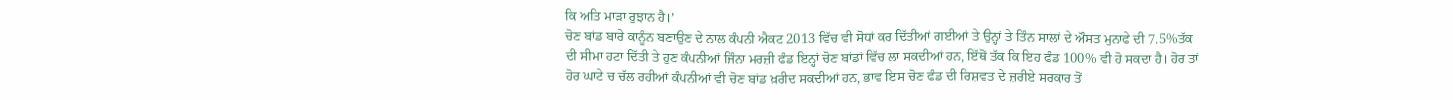ਕਿ ਅਤਿ ਮਾੜਾ ਰੁਝਾਨ ਹੈ।’
ਚੋਣ ਬਾਂਡ ਬਾਰੇ ਕਾਨੂੰਨ ਬਣਾਉਣ ਦੇ ਨਾਲ ਕੰਪਨੀ ਐਕਟ 2013 ਵਿੱਚ ਵੀ ਸੋਧਾਂ ਕਰ ਦਿੱਤੀਆਂ ਗਈਆਂ ਤੇ ਉਨ੍ਹਾਂ ਤੇ ਤਿੰਨ ਸਾਲਾਂ ਦੇ ਔਸਤ ਮੁਨਾਫੇ ਦੀ 7.5%ਤੱਕ ਦੀ ਸੀਮਾ ਹਟਾ ਦਿੱਤੀ ਤੇ ਹੁਣ ਕੰਪਨੀਆਂ ਜਿੰਨਾ ਮਰਜ਼ੀ ਫੰਡ ਇਨ੍ਹਾਂ ਚੋਣ ਬਾਂਡਾਂ ਵਿੱਚ ਲਾ ਸਕਦੀਆਂ ਹਨ, ਇੱਥੋਂ ਤੱਕ ਕਿ ਇਹ ਫੰਡ 100% ਵੀ ਹੋ ਸਕਦਾ ਹੈ। ਹੋਰ ਤਾਂ ਹੋਰ ਘਾਟੇ ਚ ਚੱਲ ਰਹੀਆਂ ਕੰਪਨੀਆਂ ਵੀ ਚੋਣ ਬਾਂਡ ਖ਼ਰੀਦ ਸਕਦੀਆਂ ਹਨ, ਭਾਵ ਇਸ ਚੋਣ ਫੰਡ ਦੀ ਰਿਸ਼ਵਤ ਦੇ ਜ਼ਰੀਏ ਸਰਕਾਰ ਤੋਂ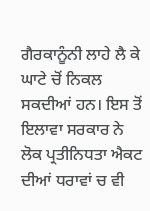ਗੈਰਕਾਨੂੰਨੀ ਲਾਹੇ ਲੈ ਕੇ ਘਾਟੇ ਚੋਂ ਨਿਕਲ ਸਕਦੀਆਂ ਹਨ। ਇਸ ਤੋਂ ਇਲਾਵਾ ਸਰਕਾਰ ਨੇ ਲੋਕ ਪ੍ਰਤੀਨਿਧਤਾ ਐਕਟ ਦੀਆਂ ਧਰਾਵਾਂ ਚ ਵੀ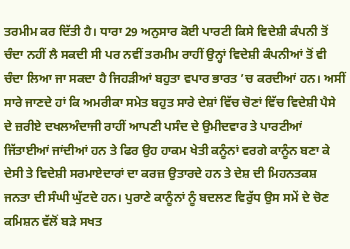ਤਰਮੀਮ ਕਰ ਦਿੱਤੀ ਹੈ। ਧਾਰਾ 29 ਅਨੁਸਾਰ ਕੋਈ ਪਾਰਟੀ ਕਿਸੇ ਵਿਦੇਸ਼ੀ ਕੰਪਨੀ ਤੋਂ ਚੰਦਾ ਨਹੀਂ ਲੈ ਸਕਦੀ ਸੀ ਪਰ ਨਵੀਂ ਤਰਮੀਮ ਰਾਹੀਂ ਉਨ੍ਹਾਂ ਵਿਦੇਸ਼ੀ ਕੰਪਨੀਆਂ ਤੋਂ ਵੀ ਚੰਦਾ ਲਿਆ ਜਾ ਸਕਦਾ ਹੈ ਜਿਹੜੀਆਂ ਬਹੁਤਾ ਵਪਾਰ ਭਾਰਤ ’ਚ ਕਰਦੀਆਂ ਹਨ। ਅਸੀਂ ਸਾਰੇ ਜਾਣਦੇ ਹਾਂ ਕਿ ਅਮਰੀਕਾ ਸਮੇਤ ਬਹੁਤ ਸਾਰੇ ਦੇਸ਼ਾਂ ਵਿੱਚ ਚੋਣਾਂ ਵਿੱਚ ਵਿਦੇਸ਼ੀ ਪੈਸੇ ਦੇ ਜ਼ਰੀਏ ਦਖਲਅੰਦਾਜੀ ਰਾਹੀਂ ਆਪਣੀ ਪਸੰਦ ਦੇ ਉਮੀਦਵਾਰ ਤੇ ਪਾਰਟੀਆਂ ਜਿੱਤਾਈਆਂ ਜਾਂਦੀਆਂ ਹਨ ਤੇ ਫਿਰ ਉਹ ਹਾਕਮ ਖੇਤੀ ਕਨੂੰਨਾਂ ਵਰਗੇ ਕਾਨੂੰਨ ਬਣਾ ਕੇ ਦੇਸੀ ਤੇ ਵਿਦੇਸ਼ੀ ਸਰਮਾਏਦਾਰਾਂ ਦਾ ਕਰਜ਼ ਉਤਾਰਦੇ ਹਨ ਤੇ ਦੇਸ਼ ਦੀ ਮਿਹਨਤਕਸ਼ ਜਨਤਾ ਦੀ ਸੰਘੀ ਘੁੱਟਦੇ ਹਨ। ਪੁਰਾਣੇ ਕਾਨੂੰਨਾਂ ਨੂੰ ਬਦਲਣ ਵਿਰੁੱਧ ਉਸ ਸਮੇਂ ਦੇ ਚੋਣ ਕਮਿਸ਼ਨ ਵੱਲੋਂ ਬੜੇ ਸਖਤ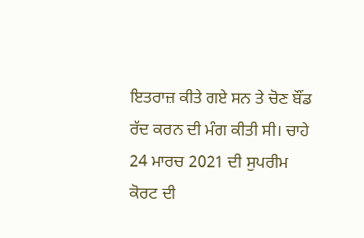ਇਤਰਾਜ਼ ਕੀਤੇ ਗਏ ਸਨ ਤੇ ਚੋਣ ਬੌਂਡ ਰੱਦ ਕਰਨ ਦੀ ਮੰਗ ਕੀਤੀ ਸੀ। ਚਾਹੇ 24 ਮਾਰਚ 2021 ਦੀ ਸੁਪਰੀਮ ਕੋਰਟ ਦੀ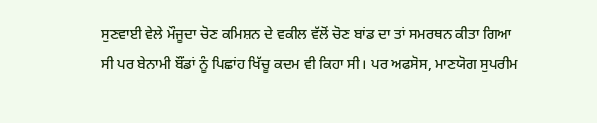ਸੁਣਵਾਈ ਵੇਲੇ ਮੌਜੂਦਾ ਚੋਣ ਕਮਿਸ਼ਨ ਦੇ ਵਕੀਲ ਵੱਲੋਂ ਚੋਣ ਬਾਂਡ ਦਾ ਤਾਂ ਸਮਰਥਨ ਕੀਤਾ ਗਿਆ ਸੀ ਪਰ ਬੇਨਾਮੀ ਬੌਂਡਾਂ ਨੂੰ ਪਿਛਾਂਹ ਖਿੱਚੂ ਕਦਮ ਵੀ ਕਿਹਾ ਸੀ। ਪਰ ਅਫਸੋਸ, ਮਾਣਯੋਗ ਸੁਪਰੀਮ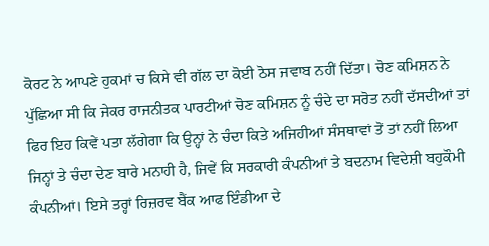ਕੋਰਟ ਨੇ ਆਪਣੇ ਹੁਕਮਾਂ ਚ ਕਿਸੇ ਵੀ ਗੱਲ ਦਾ ਕੋਈ ਠੋਸ ਜਵਾਬ ਨਹੀਂ ਦਿੱਤਾ। ਚੋਣ ਕਮਿਸ਼ਨ ਨੇ ਪੁੱਛਿਆ ਸੀ ਕਿ ਜੇਕਰ ਰਾਜਨੀਤਕ ਪਾਰਟੀਆਂ ਚੋਣ ਕਮਿਸ਼ਨ ਨੂੰ ਚੰਦੇ ਦਾ ਸਰੋਤ ਨਹੀਂ ਦੱਸਦੀਆਂ ਤਾਂ ਫਿਰ ਇਹ ਕਿਵੇਂ ਪਤਾ ਲੱਗੇਗਾ ਕਿ ਉਨ੍ਹਾਂ ਨੇ ਚੰਦਾ ਕਿਤੇ ਅਜਿਹੀਆਂ ਸੰਸਥਾਵਾਂ ਤੋਂ ਤਾਂ ਨਹੀਂ ਲਿਆ ਜਿਨ੍ਹਾਂ ਤੇ ਚੰਦਾ ਦੇਣ ਬਾਰੇ ਮਨਾਹੀ ਹੈ, ਜਿਵੇਂ ਕਿ ਸਰਕਾਰੀ ਕੰਪਨੀਆਂ ਤੇ ਬਦਨਾਮ ਵਿਦੇਸ਼ੀ ਬਹੁਕੌਮੀ ਕੰਪਨੀਆਂ। ਇਸੇ ਤਰ੍ਹਾਂ ਰਿਜ਼ਰਵ ਬੈਂਕ ਆਫ ਇੰਡੀਆ ਦੇ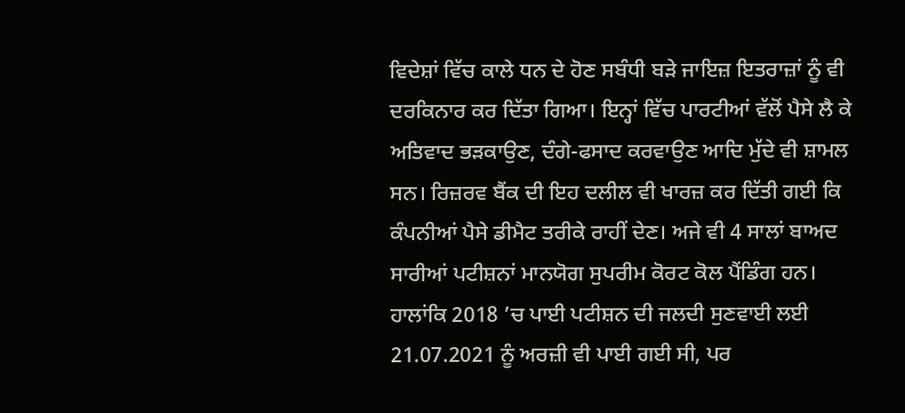ਵਿਦੇਸ਼ਾਂ ਵਿੱਚ ਕਾਲੇ ਧਨ ਦੇ ਹੋਣ ਸਬੰਧੀ ਬੜੇ ਜਾਇਜ਼ ਇਤਰਾਜ਼ਾਂ ਨੂੰ ਵੀ ਦਰਕਿਨਾਰ ਕਰ ਦਿੱਤਾ ਗਿਆ। ਇਨ੍ਹਾਂ ਵਿੱਚ ਪਾਰਟੀਆਂ ਵੱਲੋਂ ਪੈਸੇ ਲੈ ਕੇ ਅਤਿਵਾਦ ਭੜਕਾਉਣ, ਦੰਗੇ-ਫਸਾਦ ਕਰਵਾਉਣ ਆਦਿ ਮੁੱਦੇ ਵੀ ਸ਼ਾਮਲ ਸਨ। ਰਿਜ਼ਰਵ ਬੈਂਕ ਦੀ ਇਹ ਦਲੀਲ ਵੀ ਖਾਰਜ਼ ਕਰ ਦਿੱਤੀ ਗਈ ਕਿ ਕੰਪਨੀਆਂ ਪੈਸੇ ਡੀਮੈਟ ਤਰੀਕੇ ਰਾਹੀਂ ਦੇਣ। ਅਜੇ ਵੀ 4 ਸਾਲਾਂ ਬਾਅਦ ਸਾਰੀਆਂ ਪਟੀਸ਼ਨਾਂ ਮਾਨਯੋਗ ਸੁਪਰੀਮ ਕੋਰਟ ਕੋਲ ਪੈਂਡਿੰਗ ਹਨ। ਹਾਲਾਂਕਿ 2018 ’ਚ ਪਾਈ ਪਟੀਸ਼ਨ ਦੀ ਜਲਦੀ ਸੁਣਵਾਈ ਲਈ 21.07.2021 ਨੂੰ ਅਰਜ਼ੀ ਵੀ ਪਾਈ ਗਈ ਸੀ, ਪਰ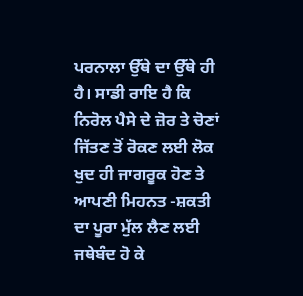ਪਰਨਾਲਾ ਉੱਥੇ ਦਾ ਉੱਥੇ ਹੀ ਹੈ। ਸਾਡੀ ਰਾਇ ਹੈ ਕਿ ਨਿਰੋਲ ਪੈਸੇ ਦੇ ਜ਼ੋਰ ਤੇ ਚੋਣਾਂ ਜਿੱਤਣ ਤੋਂ ਰੋਕਣ ਲਈ ਲੋਕ ਖੁਦ ਹੀ ਜਾਗਰੂਕ ਹੋਣ ਤੇ ਆਪਣੀ ਮਿਹਨਤ -ਸ਼ਕਤੀ ਦਾ ਪੂਰਾ ਮੁੱਲ ਲੈਣ ਲਈ ਜਥੇਬੰਦ ਹੋ ਕੇ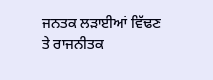ਜਨਤਕ ਲੜਾਈਆਂ ਵਿੱਢਣ ਤੇ ਰਾਜਨੀਤਕ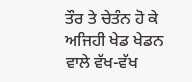ਤੌਰ ਤੇ ਚੇਤੰਨ ਹੋ ਕੇ ਅਜਿਹੀ ਖੇਡ ਖੇਡਨ ਵਾਲੇ ਵੱਖ-ਵੱਖ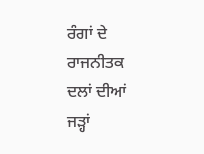ਰੰਗਾਂ ਦੇ ਰਾਜਨੀਤਕ ਦਲਾਂ ਦੀਆਂ ਜੜ੍ਹਾਂ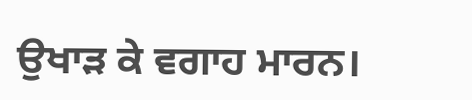ਉਖਾੜ ਕੇ ਵਗਾਹ ਮਾਰਨ।